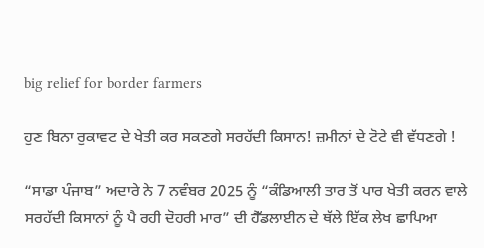big relief for border farmers

ਹੁਣ ਬਿਨਾ ਰੁਕਾਵਟ ਦੇ ਖੇਤੀ ਕਰ ਸਕਣਗੇ ਸਰਹੱਦੀ ਕਿਸਾਨ! ਜ਼ਮੀਨਾਂ ਦੇ ਟੋਟੇ ਵੀ ਵੱਧਣਗੇ !

“ਸਾਡਾ ਪੰਜਾਬ” ਅਦਾਰੇ ਨੇ 7 ਨਵੰਬਰ 2025 ਨੂੰ “ਕੰਡਿਆਲੀ ਤਾਰ ਤੋਂ ਪਾਰ ਖੇਤੀ ਕਰਨ ਵਾਲੇ ਸਰਹੱਦੀ ਕਿਸਾਨਾਂ ਨੂੰ ਪੈ ਰਹੀ ਦੋਹਰੀ ਮਾਰ” ਦੀ ਹੈੱਡਲਾਈਨ ਦੇ ਥੱਲੇ ਇੱਕ ਲੇਖ ਛਾਪਿਆ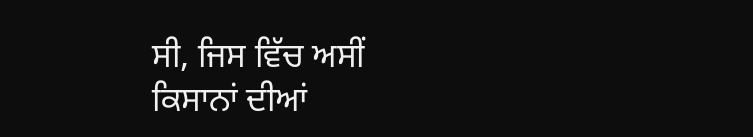ਸੀ, ਜਿਸ ਵਿੱਚ ਅਸੀਂ ਕਿਸਾਨਾਂ ਦੀਆਂ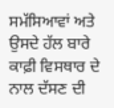ਸਮੱਸਿਆਵਾਂ ਅਤੇ ਉਸਦੇ ਹੱਲ ਬਾਰੇ ਕਾਫ਼ੀ ਵਿਸਥਾਰ ਦੇ ਨਾਲ ਦੱਸਣ ਦੀ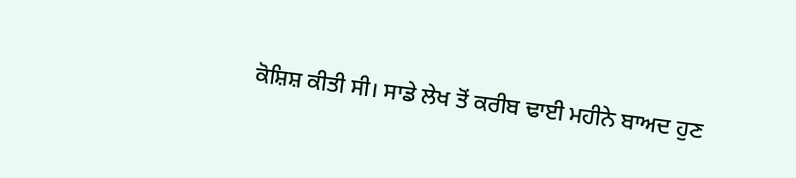ਕੋਸ਼ਿਸ਼ ਕੀਤੀ ਸੀ। ਸਾਡੇ ਲੇਖ ਤੋਂ ਕਰੀਬ ਢਾਈ ਮਹੀਨੇ ਬਾਅਦ ਹੁਣ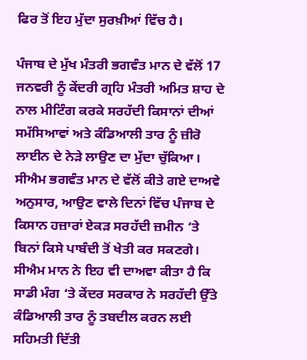ਫਿਰ ਤੋਂ ਇਹ ਮੁੱਦਾ ਸੁਰਖ਼ੀਆਂ ਵਿੱਚ ਹੈ।

ਪੰਜਾਬ ਦੇ ਮੁੱਖ ਮੰਤਰੀ ਭਗਵੰਤ ਮਾਨ ਦੇ ਵੱਲੋਂ 17 ਜਨਵਰੀ ਨੂੰ ਕੇਂਦਰੀ ਗ੍ਰਹਿ ਮੰਤਰੀ ਅਮਿਤ ਸ਼ਾਹ ਦੇ ਨਾਲ ਮੀਟਿੰਗ ਕਰਕੇ ਸਰਹੱਦੀ ਕਿਸਾਨਾਂ ਦੀਆਂ ਸਮੱਸਿਆਵਾਂ ਅਤੇ ਕੰਡਿਆਲੀ ਤਾਰ ਨੂੰ ਜ਼ੀਰੋ ਲਾਈਨ ਦੇ ਨੇੜੇ ਲਾਉਣ ਦਾ ਮੁੱਦਾ ਚੁੱਕਿਆ। ਸੀਐਮ ਭਗਵੰਤ ਮਾਨ ਦੇ ਵੱਲੋਂ ਕੀਤੇ ਗਏ ਦਾਅਵੇ ਅਨੁਸਾਰ, ਆਉਣ ਵਾਲੇ ਦਿਨਾਂ ਵਿੱਚ ਪੰਜਾਬ ਦੇ ਕਿਸਾਨ ਹਜ਼ਾਰਾਂ ਏਕੜ ਸਰਹੱਦੀ ਜ਼ਮੀਨ ‘ਤੇ ਬਿਨਾਂ ਕਿਸੇ ਪਾਬੰਦੀ ਤੋਂ ਖੇਤੀ ਕਰ ਸਕਣਗੇ। ਸੀਐਮ ਮਾਨ ਨੇ ਇਹ ਵੀ ਦਾਅਵਾ ਕੀਤਾ ਹੈ ਕਿ ਸਾਡੀ ਮੰਗ ‘ਤੇ ਕੇਂਦਰ ਸਰਕਾਰ ਨੇ ਸਰਹੱਦੀ ਉੱਤੇ ਕੰਡਿਆਲੀ ਤਾਰ ਨੂੰ ਤਬਦੀਲ ਕਰਨ ਲਈ ਸਹਿਮਤੀ ਦਿੱਤੀ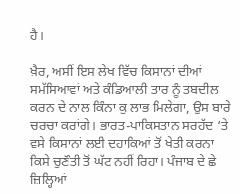ਹੈ।

ਖ਼ੈਰ, ਅਸੀਂ ਇਸ ਲੇਖ ਵਿੱਚ ਕਿਸਾਨਾਂ ਦੀਆਂ ਸਮੱਸਿਆਵਾਂ ਅਤੇ ਕੰਡਿਆਲੀ ਤਾਰ ਨੂੰ ਤਬਦੀਲ ਕਰਨ ਦੇ ਨਾਲ ਕਿੰਨਾ ਕੁ ਲਾਭ ਮਿਲੇਗਾ, ਉਸ ਬਾਰੇ ਚਰਚਾ ਕਰਾਂਗੇ। ਭਾਰਤ-ਪਾਕਿਸਤਾਨ ਸਰਹੱਦ ‘ਤੇ ਵਸੇ ਕਿਸਾਨਾਂ ਲਈ ਦਹਾਕਿਆਂ ਤੋਂ ਖੇਤੀ ਕਰਨਾ ਕਿਸੇ ਚੁਣੌਤੀ ਤੋਂ ਘੱਟ ਨਹੀਂ ਰਿਹਾ। ਪੰਜਾਬ ਦੇ ਛੇ ਜ਼ਿਲ੍ਹਿਆਂ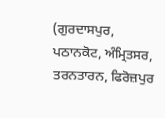(ਗੁਰਦਾਸਪੁਰ, ਪਠਾਨਕੋਟ, ਅੰਮ੍ਰਿਤਸਰ, ਤਰਨਤਾਰਨ, ਫਿਰੋਜ਼ਪੁਰ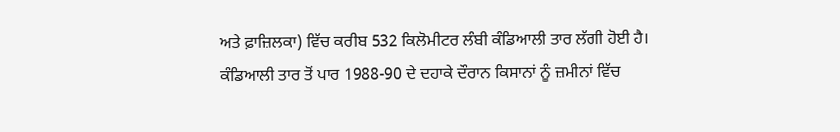ਅਤੇ ਫ਼ਾਜ਼ਿਲਕਾ) ਵਿੱਚ ਕਰੀਬ 532 ਕਿਲੋਮੀਟਰ ਲੰਬੀ ਕੰਡਿਆਲੀ ਤਾਰ ਲੱਗੀ ਹੋਈ ਹੈ। ਕੰਡਿਆਲੀ ਤਾਰ ਤੋਂ ਪਾਰ 1988-90 ਦੇ ਦਹਾਕੇ ਦੌਰਾਨ ਕਿਸਾਨਾਂ ਨੂੰ ਜ਼ਮੀਨਾਂ ਵਿੱਚ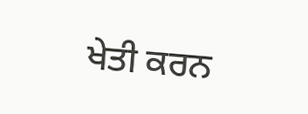ਖੇਤੀ ਕਰਨ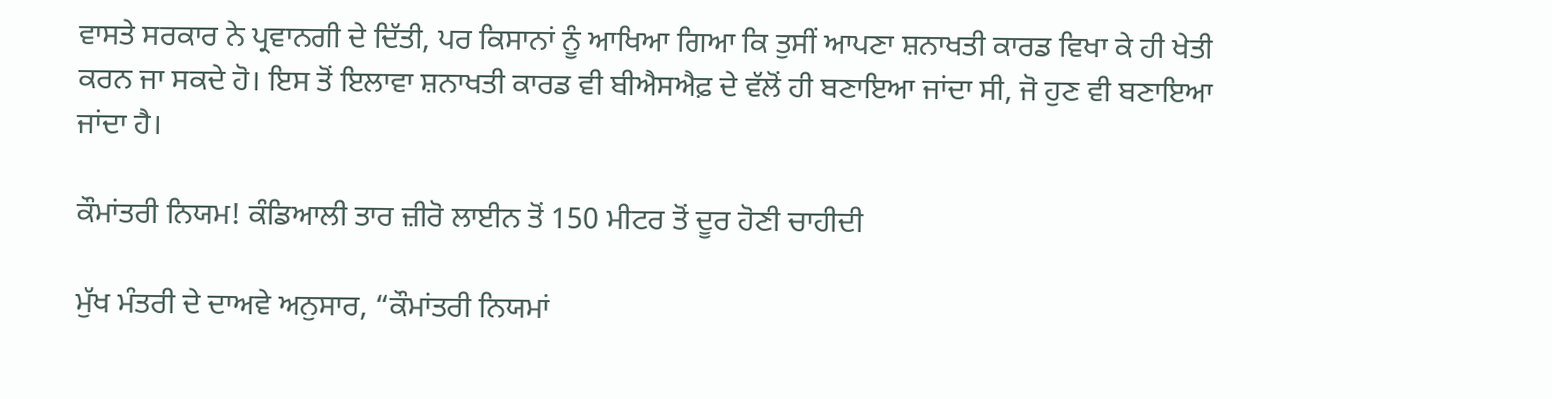ਵਾਸਤੇ ਸਰਕਾਰ ਨੇ ਪ੍ਰਵਾਨਗੀ ਦੇ ਦਿੱਤੀ, ਪਰ ਕਿਸਾਨਾਂ ਨੂੰ ਆਖਿਆ ਗਿਆ ਕਿ ਤੁਸੀਂ ਆਪਣਾ ਸ਼ਨਾਖਤੀ ਕਾਰਡ ਵਿਖਾ ਕੇ ਹੀ ਖੇਤੀ ਕਰਨ ਜਾ ਸਕਦੇ ਹੋ। ਇਸ ਤੋਂ ਇਲਾਵਾ ਸ਼ਨਾਖਤੀ ਕਾਰਡ ਵੀ ਬੀਐਸਐਫ਼ ਦੇ ਵੱਲੋਂ ਹੀ ਬਣਾਇਆ ਜਾਂਦਾ ਸੀ, ਜੋ ਹੁਣ ਵੀ ਬਣਾਇਆ ਜਾਂਦਾ ਹੈ।

ਕੌਮਾਂਤਰੀ ਨਿਯਮ! ਕੰਡਿਆਲੀ ਤਾਰ ਜ਼ੀਰੋ ਲਾਈਨ ਤੋਂ 150 ਮੀਟਰ ਤੋਂ ਦੂਰ ਹੋਣੀ ਚਾਹੀਦੀ

ਮੁੱਖ ਮੰਤਰੀ ਦੇ ਦਾਅਵੇ ਅਨੁਸਾਰ, “ਕੌਮਾਂਤਰੀ ਨਿਯਮਾਂ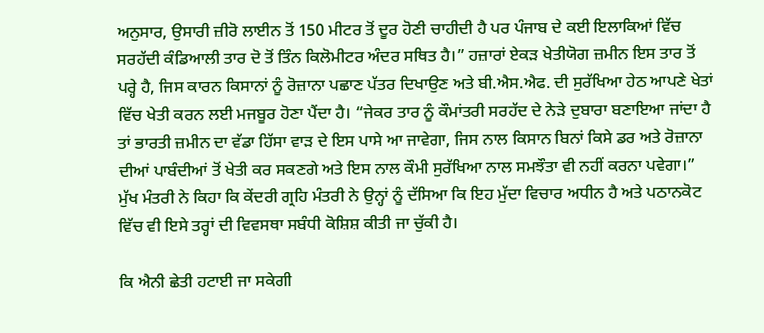ਅਨੁਸਾਰ, ਉਸਾਰੀ ਜ਼ੀਰੋ ਲਾਈਨ ਤੋਂ 150 ਮੀਟਰ ਤੋਂ ਦੂਰ ਹੋਣੀ ਚਾਹੀਦੀ ਹੈ ਪਰ ਪੰਜਾਬ ਦੇ ਕਈ ਇਲਾਕਿਆਂ ਵਿੱਚ ਸਰਹੱਦੀ ਕੰਡਿਆਲੀ ਤਾਰ ਦੋ ਤੋਂ ਤਿੰਨ ਕਿਲੋਮੀਟਰ ਅੰਦਰ ਸਥਿਤ ਹੈ।” ਹਜ਼ਾਰਾਂ ਏਕੜ ਖੇਤੀਯੋਗ ਜ਼ਮੀਨ ਇਸ ਤਾਰ ਤੋਂ ਪਰ੍ਹੇ ਹੈ, ਜਿਸ ਕਾਰਨ ਕਿਸਾਨਾਂ ਨੂੰ ਰੋਜ਼ਾਨਾ ਪਛਾਣ ਪੱਤਰ ਦਿਖਾਉਣ ਅਤੇ ਬੀ.ਐਸ.ਐਫ. ਦੀ ਸੁਰੱਖਿਆ ਹੇਠ ਆਪਣੇ ਖੇਤਾਂ ਵਿੱਚ ਖੇਤੀ ਕਰਨ ਲਈ ਮਜਬੂਰ ਹੋਣਾ ਪੈਂਦਾ ਹੈ। “ਜੇਕਰ ਤਾਰ ਨੂੰ ਕੌਮਾਂਤਰੀ ਸਰਹੱਦ ਦੇ ਨੇੜੇ ਦੁਬਾਰਾ ਬਣਾਇਆ ਜਾਂਦਾ ਹੈ ਤਾਂ ਭਾਰਤੀ ਜ਼ਮੀਨ ਦਾ ਵੱਡਾ ਹਿੱਸਾ ਵਾੜ ਦੇ ਇਸ ਪਾਸੇ ਆ ਜਾਵੇਗਾ, ਜਿਸ ਨਾਲ ਕਿਸਾਨ ਬਿਨਾਂ ਕਿਸੇ ਡਰ ਅਤੇ ਰੋਜ਼ਾਨਾ ਦੀਆਂ ਪਾਬੰਦੀਆਂ ਤੋਂ ਖੇਤੀ ਕਰ ਸਕਣਗੇ ਅਤੇ ਇਸ ਨਾਲ ਕੌਮੀ ਸੁਰੱਖਿਆ ਨਾਲ ਸਮਝੌਤਾ ਵੀ ਨਹੀਂ ਕਰਨਾ ਪਵੇਗਾ।” ਮੁੱਖ ਮੰਤਰੀ ਨੇ ਕਿਹਾ ਕਿ ਕੇਂਦਰੀ ਗ੍ਰਹਿ ਮੰਤਰੀ ਨੇ ਉਨ੍ਹਾਂ ਨੂੰ ਦੱਸਿਆ ਕਿ ਇਹ ਮੁੱਦਾ ਵਿਚਾਰ ਅਧੀਨ ਹੈ ਅਤੇ ਪਠਾਨਕੋਟ ਵਿੱਚ ਵੀ ਇਸੇ ਤਰ੍ਹਾਂ ਦੀ ਵਿਵਸਥਾ ਸਬੰਧੀ ਕੋਸ਼ਿਸ਼ ਕੀਤੀ ਜਾ ਚੁੱਕੀ ਹੈ।

ਕਿ ਐਨੀ ਛੇਤੀ ਹਟਾਈ ਜਾ ਸਕੇਗੀ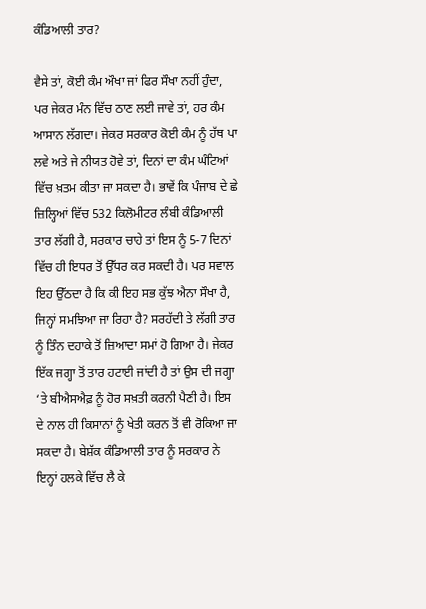ਕੰਡਿਆਲੀ ਤਾਰ?

ਵੈਸੇ ਤਾਂ, ਕੋਈ ਕੰਮ ਔਖਾ ਜਾਂ ਫਿਰ ਸੌਖਾ ਨਹੀਂ ਹੁੰਦਾ, ਪਰ ਜੇਕਰ ਮੰਨ ਵਿੱਚ ਠਾਣ ਲਈ ਜਾਵੇ ਤਾਂ, ਹਰ ਕੰਮ ਆਸਾਨ ਲੱਗਦਾ। ਜੇਕਰ ਸਰਕਾਰ ਕੋਈ ਕੰਮ ਨੂੰ ਹੱਥ ਪਾ ਲਵੇ ਅਤੇ ਜੇ ਨੀਯਤ ਹੋਵੇ ਤਾਂ, ਦਿਨਾਂ ਦਾ ਕੰਮ ਘੰਟਿਆਂ ਵਿੱਚ ਖ਼ਤਮ ਕੀਤਾ ਜਾ ਸਕਦਾ ਹੈ। ਭਾਵੇਂ ਕਿ ਪੰਜਾਬ ਦੇ ਛੇ ਜ਼ਿਲ੍ਹਿਆਂ ਵਿੱਚ 532 ਕਿਲੋਮੀਟਰ ਲੰਬੀ ਕੰਡਿਆਲੀ ਤਾਰ ਲੱਗੀ ਹੈ, ਸਰਕਾਰ ਚਾਹੇ ਤਾਂ ਇਸ ਨੂੰ 5-7 ਦਿਨਾਂ ਵਿੱਚ ਹੀ ਇਧਰ ਤੋਂ ਉੱਧਰ ਕਰ ਸਕਦੀ ਹੈ। ਪਰ ਸਵਾਲ ਇਹ ਉੱਠਦਾ ਹੈ ਕਿ ਕੀ ਇਹ ਸਭ ਕੁੱਝ ਐਨਾ ਸੌਖਾ ਹੈ, ਜਿਨ੍ਹਾਂ ਸਮਝਿਆ ਜਾ ਰਿਹਾ ਹੈ? ਸਰਹੱਦੀ ਤੇ ਲੱਗੀ ਤਾਰ ਨੂੰ ਤਿੰਨ ਦਹਾਕੇ ਤੋਂ ਜ਼ਿਆਦਾ ਸਮਾਂ ਹੋ ਗਿਆ ਹੈ। ਜੇਕਰ ਇੱਕ ਜਗ੍ਹਾ ਤੋਂ ਤਾਰ ਹਟਾਈ ਜਾਂਦੀ ਹੈ ਤਾਂ ਉਸ ਦੀ ਜਗ੍ਹਾ ‘ਤੇ ਬੀਐਸਐਫ਼ ਨੂੰ ਹੋਰ ਸਖ਼ਤੀ ਕਰਨੀ ਪੈਣੀ ਹੈ। ਇਸ ਦੇ ਨਾਲ ਹੀ ਕਿਸਾਨਾਂ ਨੂੰ ਖੇਤੀ ਕਰਨ ਤੋਂ ਵੀ ਰੋਕਿਆ ਜਾ ਸਕਦਾ ਹੈ। ਬੇਸ਼ੱਕ ਕੰਡਿਆਲੀ ਤਾਰ ਨੂੰ ਸਰਕਾਰ ਨੇ ਇਨ੍ਹਾਂ ਹਲਕੇ ਵਿੱਚ ਲੈ ਕੇ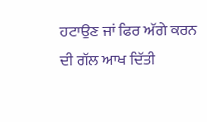ਹਟਾਉਣ ਜਾਂ ਫਿਰ ਅੱਗੇ ਕਰਨ ਦੀ ਗੱਲ ਆਖ ਦਿੱਤੀ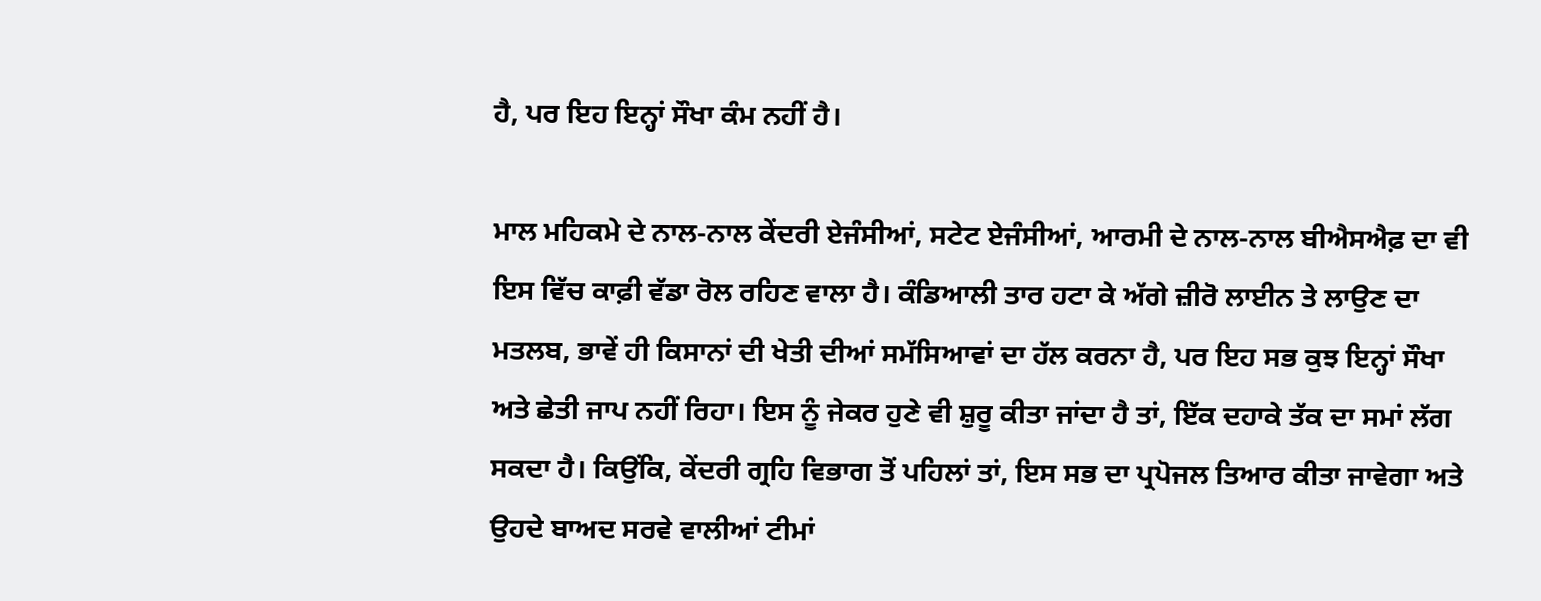ਹੈ, ਪਰ ਇਹ ਇਨ੍ਹਾਂ ਸੌਖਾ ਕੰਮ ਨਹੀਂ ਹੈ।

ਮਾਲ ਮਹਿਕਮੇ ਦੇ ਨਾਲ-ਨਾਲ ਕੇਂਦਰੀ ਏਜੰਸੀਆਂ, ਸਟੇਟ ਏਜੰਸੀਆਂ, ਆਰਮੀ ਦੇ ਨਾਲ-ਨਾਲ ਬੀਐਸਐਫ਼ ਦਾ ਵੀ ਇਸ ਵਿੱਚ ਕਾਫ਼ੀ ਵੱਡਾ ਰੋਲ ਰਹਿਣ ਵਾਲਾ ਹੈ। ਕੰਡਿਆਲੀ ਤਾਰ ਹਟਾ ਕੇ ਅੱਗੇ ਜ਼ੀਰੋ ਲਾਈਨ ਤੇ ਲਾਉਣ ਦਾ ਮਤਲਬ, ਭਾਵੇਂ ਹੀ ਕਿਸਾਨਾਂ ਦੀ ਖੇਤੀ ਦੀਆਂ ਸਮੱਸਿਆਵਾਂ ਦਾ ਹੱਲ ਕਰਨਾ ਹੈ, ਪਰ ਇਹ ਸਭ ਕੁਝ ਇਨ੍ਹਾਂ ਸੌਖਾ ਅਤੇ ਛੇਤੀ ਜਾਪ ਨਹੀਂ ਰਿਹਾ। ਇਸ ਨੂੰ ਜੇਕਰ ਹੁਣੇ ਵੀ ਸ਼ੁਰੂ ਕੀਤਾ ਜਾਂਦਾ ਹੈ ਤਾਂ, ਇੱਕ ਦਹਾਕੇ ਤੱਕ ਦਾ ਸਮਾਂ ਲੱਗ ਸਕਦਾ ਹੈ। ਕਿਉਂਕਿ, ਕੇਂਦਰੀ ਗ੍ਰਹਿ ਵਿਭਾਗ ਤੋਂ ਪਹਿਲਾਂ ਤਾਂ, ਇਸ ਸਭ ਦਾ ਪ੍ਰਪੋਜਲ ਤਿਆਰ ਕੀਤਾ ਜਾਵੇਗਾ ਅਤੇ ਉਹਦੇ ਬਾਅਦ ਸਰਵੇ ਵਾਲੀਆਂ ਟੀਮਾਂ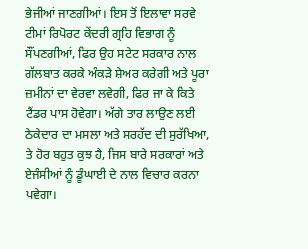ਭੇਜੀਆਂ ਜਾਣਗੀਆਂ। ਇਸ ਤੋਂ ਇਲਾਵਾ ਸਰਵੇ ਟੀਮਾਂ ਰਿਪੋਰਟ ਕੇਂਦਰੀ ਗ੍ਰਹਿ ਵਿਭਾਗ ਨੂੰ ਸੌਂਪਣਗੀਆਂ, ਫਿਰ ਉਹ ਸਟੇਟ ਸਰਕਾਰ ਨਾਲ ਗੱਲਬਾਤ ਕਰਕੇ ਅੰਕੜੇ ਸ਼ੇਅਰ ਕਰੇਗੀ ਅਤੇ ਪੂਰਾ ਜ਼ਮੀਨਾਂ ਦਾ ਵੇਰਵਾ ਲਵੇਗੀ, ਫਿਰ ਜਾ ਕੇ ਕਿਤੇ ਟੈਂਡਰ ਪਾਸ ਹੋਵੇਗਾ। ਅੱਗੇ ਤਾਰ ਲਾਉਣ ਲਈ ਠੇਕੇਦਾਰ ਦਾ ਮਸਲਾ ਅਤੇ ਸਰਹੱਦ ਦੀ ਸੁਰੱਖਿਆ, ਤੇ ਹੋਰ ਬਹੁਤ ਕੁਝ ਹੈ, ਜਿਸ ਬਾਰੇ ਸਰਕਾਰਾਂ ਅਤੇ ਏਜੰਸੀਆਂ ਨੂੰ ਡੂੰਘਾਈ ਦੇ ਨਾਲ ਵਿਚਾਰ ਕਰਨਾ ਪਵੇਗਾ।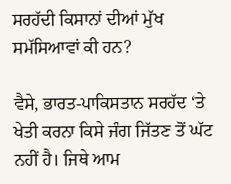ਸਰਹੱਦੀ ਕਿਸਾਨਾਂ ਦੀਆਂ ਮੁੱਖ ਸਮੱਸਿਆਵਾਂ ਕੀ ਹਨ?

ਵੈਸੇ, ਭਾਰਤ-ਪਾਕਿਸਤਾਨ ਸਰਹੱਦ ‘ਤੇ ਖੇਤੀ ਕਰਨਾ ਕਿਸੇ ਜੰਗ ਜਿੱਤਣ ਤੋਂ ਘੱਟ ਨਹੀਂ ਹੈ। ਜਿਥੇ ਆਮ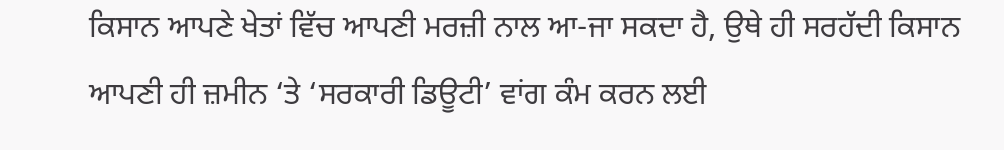ਕਿਸਾਨ ਆਪਣੇ ਖੇਤਾਂ ਵਿੱਚ ਆਪਣੀ ਮਰਜ਼ੀ ਨਾਲ ਆ-ਜਾ ਸਕਦਾ ਹੈ, ਉਥੇ ਹੀ ਸਰਹੱਦੀ ਕਿਸਾਨ ਆਪਣੀ ਹੀ ਜ਼ਮੀਨ ‘ਤੇ ‘ਸਰਕਾਰੀ ਡਿਊਟੀ’ ਵਾਂਗ ਕੰਮ ਕਰਨ ਲਈ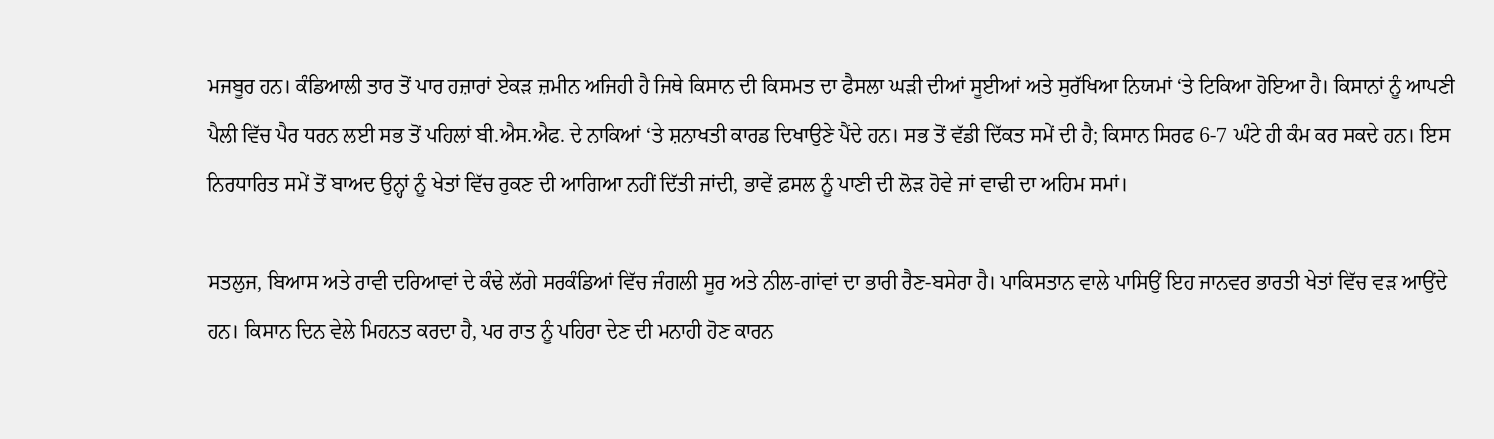ਮਜਬੂਰ ਹਨ। ਕੰਡਿਆਲੀ ਤਾਰ ਤੋਂ ਪਾਰ ਹਜ਼ਾਰਾਂ ਏਕੜ ਜ਼ਮੀਨ ਅਜਿਹੀ ਹੈ ਜਿਥੇ ਕਿਸਾਨ ਦੀ ਕਿਸਮਤ ਦਾ ਫੈਸਲਾ ਘੜੀ ਦੀਆਂ ਸੂਈਆਂ ਅਤੇ ਸੁਰੱਖਿਆ ਨਿਯਮਾਂ ‘ਤੇ ਟਿਕਿਆ ਹੋਇਆ ਹੈ। ਕਿਸਾਨਾਂ ਨੂੰ ਆਪਣੀ ਪੈਲੀ ਵਿੱਚ ਪੈਰ ਧਰਨ ਲਈ ਸਭ ਤੋਂ ਪਹਿਲਾਂ ਬੀ.ਐਸ.ਐਫ. ਦੇ ਨਾਕਿਆਂ ‘ਤੇ ਸ਼ਨਾਖਤੀ ਕਾਰਡ ਦਿਖਾਉਣੇ ਪੈਂਦੇ ਹਨ। ਸਭ ਤੋਂ ਵੱਡੀ ਦਿੱਕਤ ਸਮੇਂ ਦੀ ਹੈ; ਕਿਸਾਨ ਸਿਰਫ 6-7 ਘੰਟੇ ਹੀ ਕੰਮ ਕਰ ਸਕਦੇ ਹਨ। ਇਸ ਨਿਰਧਾਰਿਤ ਸਮੇਂ ਤੋਂ ਬਾਅਦ ਉਨ੍ਹਾਂ ਨੂੰ ਖੇਤਾਂ ਵਿੱਚ ਰੁਕਣ ਦੀ ਆਗਿਆ ਨਹੀਂ ਦਿੱਤੀ ਜਾਂਦੀ, ਭਾਵੇਂ ਫ਼ਸਲ ਨੂੰ ਪਾਣੀ ਦੀ ਲੋੜ ਹੋਵੇ ਜਾਂ ਵਾਢੀ ਦਾ ਅਹਿਮ ਸਮਾਂ।

ਸਤਲੁਜ, ਬਿਆਸ ਅਤੇ ਰਾਵੀ ਦਰਿਆਵਾਂ ਦੇ ਕੰਢੇ ਲੱਗੇ ਸਰਕੰਡਿਆਂ ਵਿੱਚ ਜੰਗਲੀ ਸੂਰ ਅਤੇ ਨੀਲ-ਗਾਂਵਾਂ ਦਾ ਭਾਰੀ ਰੈਣ-ਬਸੇਰਾ ਹੈ। ਪਾਕਿਸਤਾਨ ਵਾਲੇ ਪਾਸਿਉਂ ਇਹ ਜਾਨਵਰ ਭਾਰਤੀ ਖੇਤਾਂ ਵਿੱਚ ਵੜ ਆਉਂਦੇ ਹਨ। ਕਿਸਾਨ ਦਿਨ ਵੇਲੇ ਮਿਹਨਤ ਕਰਦਾ ਹੈ, ਪਰ ਰਾਤ ਨੂੰ ਪਹਿਰਾ ਦੇਣ ਦੀ ਮਨਾਹੀ ਹੋਣ ਕਾਰਨ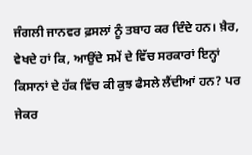ਜੰਗਲੀ ਜਾਨਵਰ ਫ਼ਸਲਾਂ ਨੂੰ ਤਬਾਹ ਕਰ ਦਿੰਦੇ ਹਨ। ਖ਼ੈਰ, ਵੇਖਦੇ ਹਾਂ ਕਿ, ਆਉਂਦੇ ਸਮੇਂ ਦੇ ਵਿੱਚ ਸਰਕਾਰਾਂ ਇਨ੍ਹਾਂ ਕਿਸਾਨਾਂ ਦੇ ਹੱਕ ਵਿੱਚ ਕੀ ਕੁਝ ਫੈਸਲੇ ਲੈਂਦੀਆਂ ਹਨ? ਪਰ ਜੇਕਰ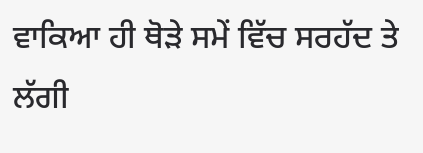ਵਾਕਿਆ ਹੀ ਥੋੜੇ ਸਮੇਂ ਵਿੱਚ ਸਰਹੱਦ ਤੇ ਲੱਗੀ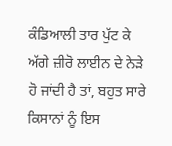ਕੰਡਿਆਲੀ ਤਾਰ ਪੁੱਟ ਕੇ ਅੱਗੇ ਜ਼ੀਰੋ ਲਾਈਨ ਦੇ ਨੇੜੇ ਹੋ ਜਾਂਦੀ ਹੈ ਤਾਂ, ਬਹੁਤ ਸਾਰੇ ਕਿਸਾਨਾਂ ਨੂੰ ਇਸ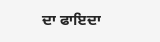ਦਾ ਫਾਇਦਾ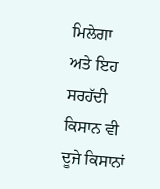ਮਿਲੇਗਾ ਅਤੇ ਇਹ ਸਰਹੱਦੀ ਕਿਸਾਨ ਵੀ ਦੂਜੇ ਕਿਸਾਨਾਂ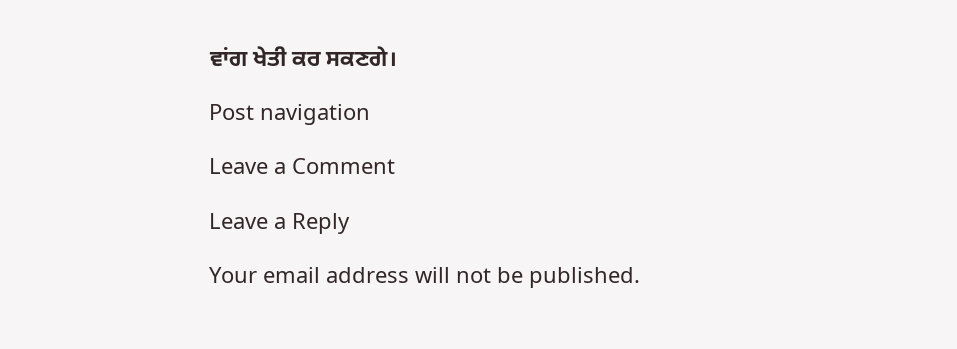ਵਾਂਗ ਖੇਤੀ ਕਰ ਸਕਣਗੇ।

Post navigation

Leave a Comment

Leave a Reply

Your email address will not be published.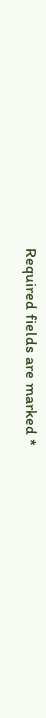Required fields are marked *